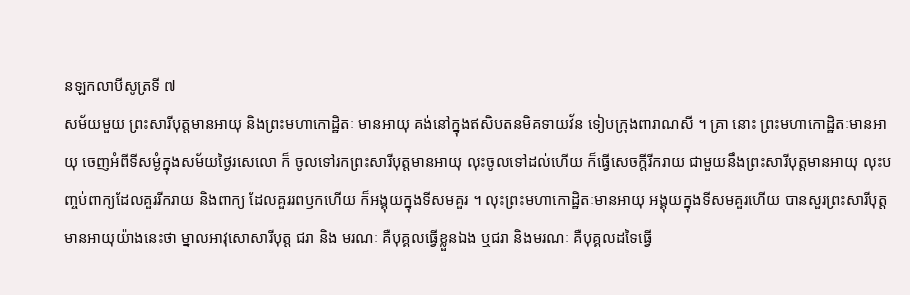នឡកលាបីសូត្រទី ៧
សម័យមួយ ព្រះសារីបុត្តមានអាយុ និងព្រះមហាកោដ្ឋិតៈ មានអាយុ គង់នៅក្នុងឥសិបតនមិគទាយវ័ន ទៀបក្រុងពារាណសី ។ គ្រា នោះ ព្រះមហាកោដ្ឋិតៈមានអាយុ ចេញអំពីទីសម្ងំក្នុងសម័យថ្ងៃរសេលោ ក៏ ចូលទៅរកព្រះសារីបុត្តមានអាយុ លុះចូលទៅដល់ហើយ ក៏ធ្វើសេចក្តីរីករាយ ជាមួយនឹងព្រះសារីបុត្តមានអាយុ លុះបញ្ចប់ពាក្យដែលគួររីករាយ និងពាក្យ ដែលគួររពឫកហើយ ក៏អង្គុយក្នុងទីសមគួរ ។ លុះព្រះមហាកោដ្ឋិតៈមានអាយុ អង្គុយក្នុងទីសមគួរហើយ បានសួរព្រះសារីបុត្តមានអាយុយ៉ាងនេះថា ម្នាលអាវុសោសារីបុត្ត ជរា និង មរណៈ គឺបុគ្គលធ្វើខ្លួនឯង ឬជរា និងមរណៈ គឺបុគ្គលដទៃធ្វើ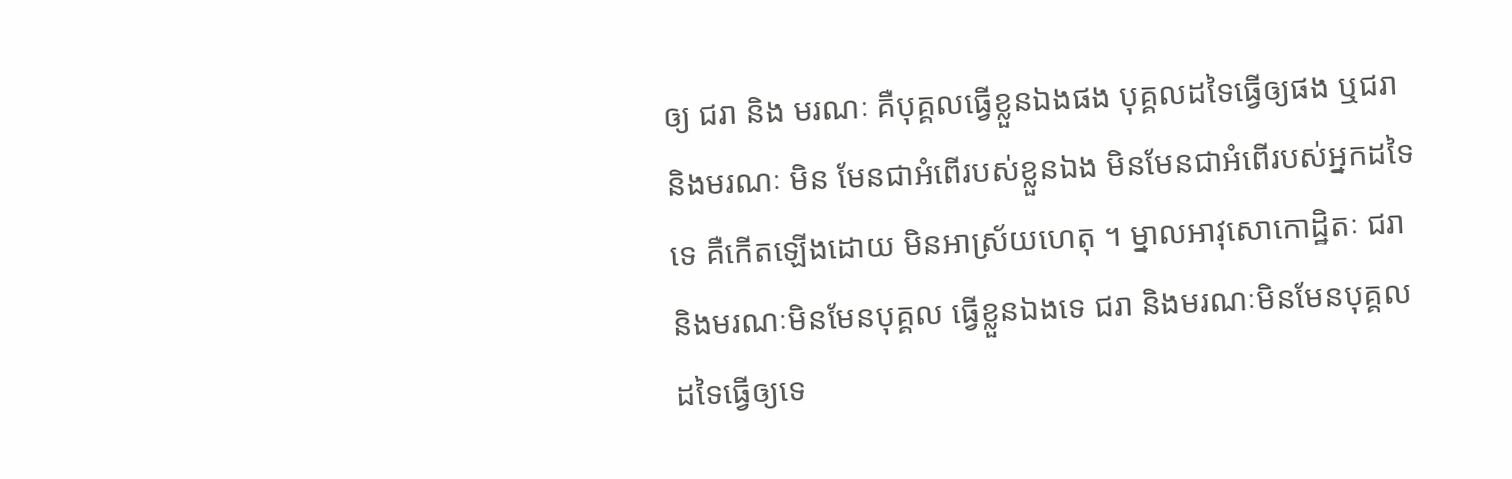ឲ្យ ជរា និង មរណៈ គឺបុគ្គលធ្វើខ្លួនឯងផង បុគ្គលដទៃធ្វើឲ្យផង ឬជរា និងមរណៈ មិន មែនជាអំពើរបស់ខ្លួនឯង មិនមែនជាអំពើរបស់អ្នកដទៃទេ គឺកើតឡើងដោយ មិនអាស្រ័យហេតុ ។ ម្នាលអាវុសោកោដ្ឋិតៈ ជរា និងមរណៈមិនមែនបុគ្គល ធ្វើខ្លួនឯងទេ ជរា និងមរណៈមិនមែនបុគ្គលដទៃធ្វើឲ្យទេ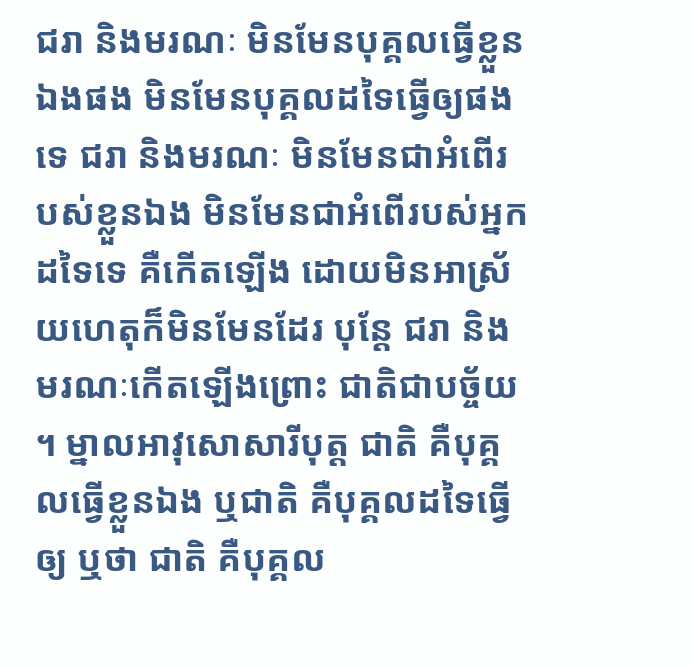ជរា និងមរណៈ មិនមែនបុគ្គលធ្វើខ្លួនឯងផង មិនមែនបុគ្គលដទៃធ្វើឲ្យផងទេ ជរា និងមរណៈ មិនមែនជាអំពើរបស់ខ្លួនឯង មិនមែនជាអំពើរបស់អ្នកដទៃទេ គឺកើតឡើង ដោយមិនអាស្រ័យហេតុក៏មិនមែនដែរ បុន្តែ ជរា និងមរណៈកើតឡើងព្រោះ ជាតិជាបច្ច័យ ។ ម្នាលអាវុសោសារីបុត្ត ជាតិ គឺបុគ្គលធ្វើខ្លួនឯង ឬជាតិ គឺបុគ្គលដទៃធ្វើឲ្យ ឬថា ជាតិ គឺបុគ្គល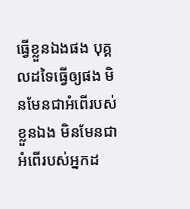ធ្វើខ្លួនឯងផង បុគ្គលដទៃធ្វើឲ្យផង មិនមែនជាអំពើរបស់ខ្លួនឯង មិនមែនជាអំពើរបស់អ្នកដ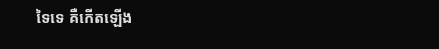ទៃទេ គឺកើតឡើង